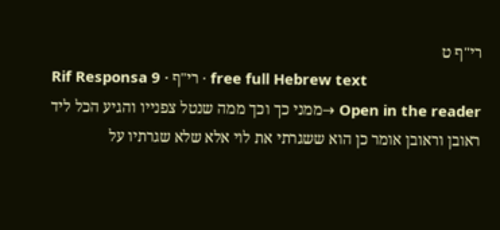רי"ף ט
Rif Responsa 9 · רי"ף · free full Hebrew text
Open in the reader →ממני כך וכך ממה שנטל צפנייו והגיע הכל ליד ראובן וראובן אומר כן הוא ששגרתי את לוי אלא שלא שגרתיו על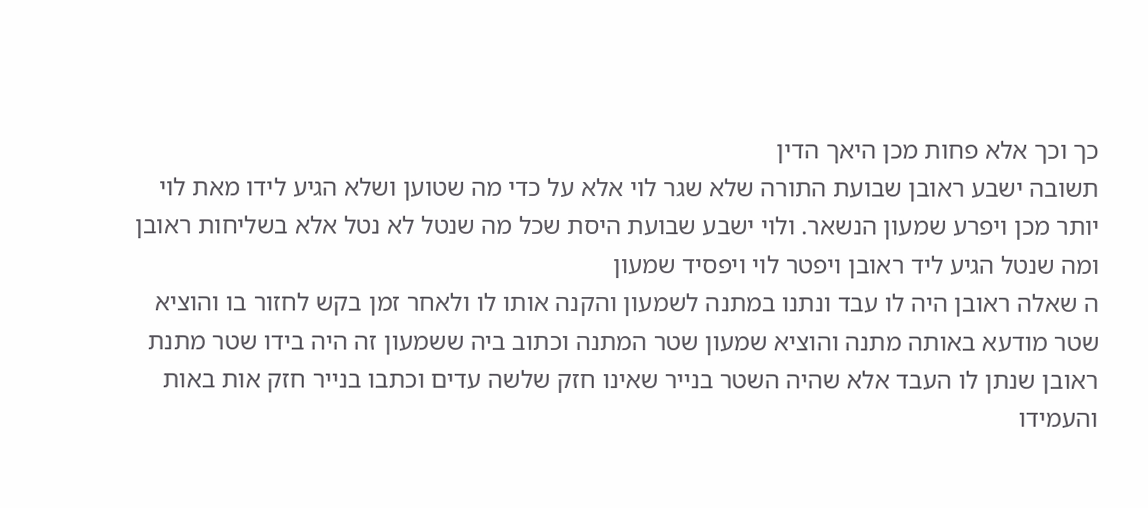כך וכך אלא פחות מכן היאך הדין
תשובה ישבע ראובן שבועת התורה שלא שגר לוי אלא על כדי מה שטוען ושלא הגיע לידו מאת לוי יותר מכן ויפרע שמעון הנשאר. ולוי ישבע שבועת היסת שכל מה שנטל לא נטל אלא בשליחות ראובן ומה שנטל הגיע ליד ראובן ויפטר לוי ויפסיד שמעון
ה שאלה ראובן היה לו עבד ונתנו במתנה לשמעון והקנה אותו לו ולאחר זמן בקש לחזור בו והוציא שטר מודעא באותה מתנה והוציא שמעון שטר המתנה וכתוב ביה ששמעון זה היה בידו שטר מתנת ראובן שנתן לו העבד אלא שהיה השטר בנייר שאינו חזק שלשה עדים וכתבו בנייר חזק אות באות והעמידו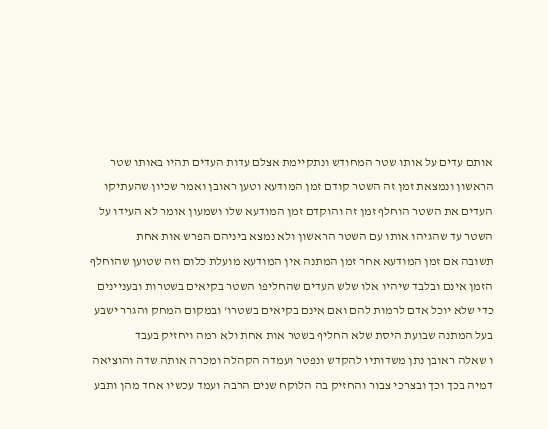אותם עדים על אותו שטר המחודש ונתקיימת אצלם עדות העדים תהיו באותו שטר הראשון ונמצאת זמן זה השטר קודם זמן המודעא וטען ראובן ואמר שכיון שהעתיקו העדים את השטר הוחלף זמן זה והוקדם זמן המודעא שלו ושמעון אומר לא העידו על השטר עד שהגיהו אותו עם השטר הראשון ולא נמצא ביניהם הפרש אות אחת
תשובה אם זמן המודעא אחר זמן המתנה אין המודעא מועלת כלום וזה שטוען שהוחלף הזמן אינם ובלבד שיהיו אלו שלש העדים שהחליפו השטר בקיאים בשטרות ובעניינים כדי שלא יוכל אדם לרמות להם ואם אינם בקיאים בשטרו' ובמקום המחק והגרר ישבע בעל המתנה שבועת היסת שלא החליף בשטר אות אחת ולא רמה ויחזיק בעבד
ו שאלה ראובן נתן משדותיו להקדש ונפטר ועמדה הקהלה ומכרה אותה שדה והוציאה דמיה בכך וכך ובצרכי צבור והחזיק בה הלוקח שנים הרבה ועמד עכשיו אחד מהן ותבע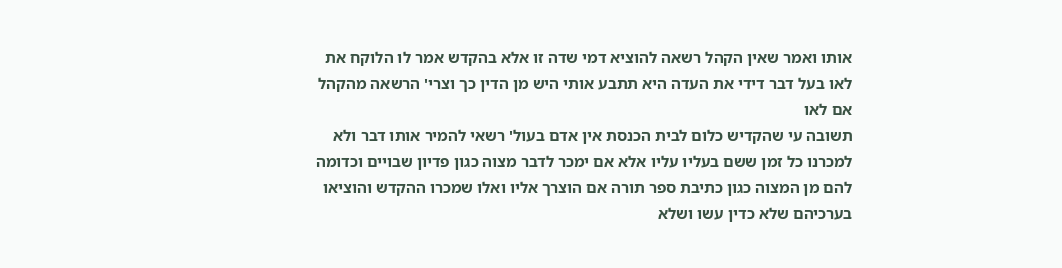אותו ואמר שאין הקהל רשאה להוציא דמי שדה זו אלא בהקדש אמר לו הלוקח את לאו בעל דבר דידי את העדה היא תתבע אותי היש מן הדין כך וצרי' הרשאה מהקהל אם לאו
תשובה עי שהקדיש כלום לבית הכנסת אין אדם בעול' רשאי להמיר אותו דבר ולא למכרנו כל זמן ששם בעליו עליו אלא אם ימכר לדבר מצוה כגון פדיון שבויים וכדומה להם מן המצוה כגון כתיבת ספר תורה אם הוצרך אליו ואלו שמכרו ההקדש והוציאו בערכיהם שלא כדין עשו ושלא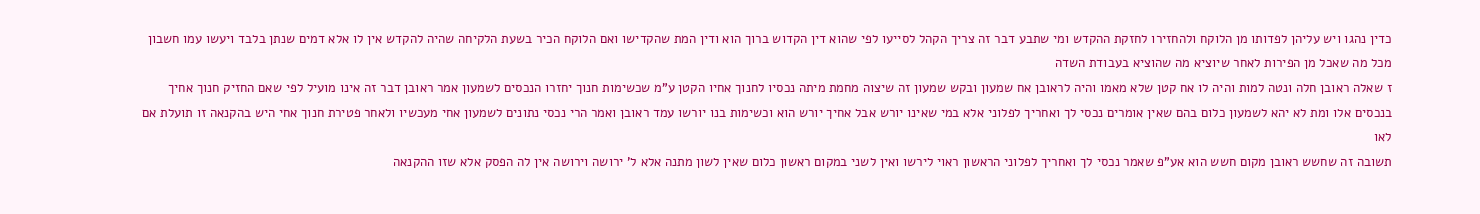כדין נהגו ויש עליהן לפדותו מן הלוקח ולהחזירו לחזקת ההקדש ומי שתבע דבר זה צריך הקהל לסייעו לפי שהוא דין הקדוש ברוך הוא ודין המת שהקדישו ואם הלוקח הכיר בשעת הלקיחה שהיה להקדש אין לו אלא דמים שנתן בלבד ויעשו עמו חשבון מכל מה שאכל מן הפירות לאחר שיוציא מה שהוציא בעבודת השדה
ז שאלה ראובן חלה ונטה למות והיה לו אח קטן שלא מאמו והיה לראובן אח שמעון ובקש שמעון זה שיצוה מחמת מיתה נכסיו לחנוך אחיו הקטן ע"מ שכשימות חנוך יחזרו הנכסים לשמעון אמר ראובן דבר זה אינו מועיל לפי שאם החזיק חנוך אחיך בנכסים אלו ומת לא יהא לשמעון כלום בהם שאין אומרים נכסי לך ואחריך לפלוני אלא במי שאינו יורש אבל אחיך יורש הוא וכשימות בנו יורשו עמד ראובן ואמר הרי נכסי נתונים לשמעון אחי מעכשיו ולאחר פטירת חנוך אחי היש בהקנאה זו תועלת אם לאו
תשובה זה שחשש ראובן מקום חשש הוא אע"פ שאמר נכסי לך ואחריך לפלוני הראשון ראוי לירשו ואין לשני במקום ראשון כלום שאין לשון מתנה אלא ל' ירושה וירושה אין לה הפסק אלא שזו ההקנאה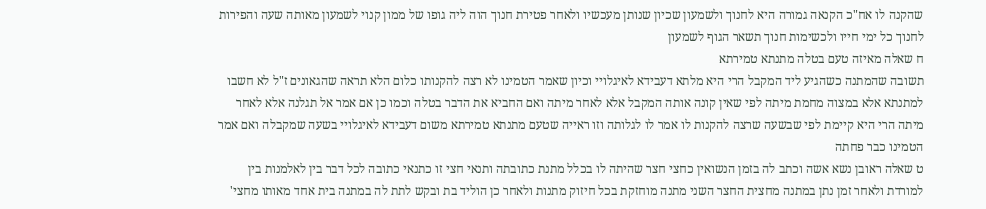שהקנה לו אח"כ הקנאה גמורה היא לחנוך ולשמעון שכיון שנותן מעכשיו ולאחר פטירת חנוך הוה ליה גופו של ממון קנוי לשמעון מאותה שעה והפירות לחנוך כל ימי חייו ולכשימות חנוך תשאר הגוף לשמעון
ח שאלה מאיזה טעם בטלה מתנתא טמירתא
תשובה שהמתנה כשהגיע ליד המקבל הרי היא מלתא דעבידא לאיגלויי וכיון שאמר הטמינו לא רצה להקנותו כלום הלא תראה שהגאונים ז"ל לא חשבו למתנתא אלא במצוה מחמת מיתה לפי שאין קונה אותה המקבל אלא לאחר מיתה ואם החביא את הדבר בטלה וכמו כן אם אמר אל תגלנה אלא לאחר מיתה הרי היא קיימת לפי שבשעה שרצה להקנות לו אמר לו לגלותה וזו ראייה שטעם מתנתא טמירתא משום דעבידא לאיגלויי בשעה שמקבלה ואם אמר הטמינו כבר פחתה
ט שאלה ראובן נשא אשה וכתב לה בזמן הנשואין כחצי חצר שהיתה לו בכלל מתנת כתובתה ותנאי חצי זו כתנאי כתובה לכל דבר בין לאלמנות בין למורדת ולאחר זמן נתן במתנה מחצית החצר השני מתנה מוחזקת בכל חיזוק מתנות ולאחר כן הוליד בת ובקש לתת לה במתנה בית אחד מאותו מחצי'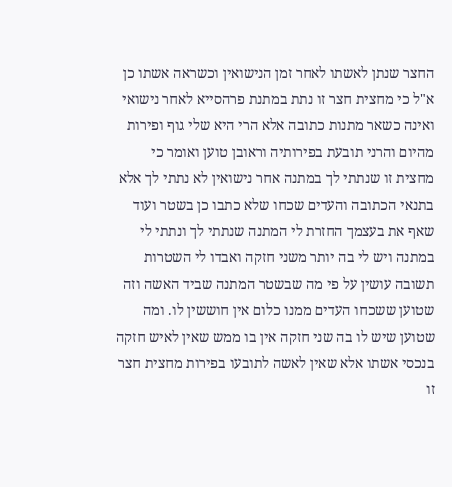החצר שנתן לאשתו לאחר זמן הנישואין וכשראה אשתו כן א"ל כי מחצית חצר זו נתת במתנת פרהסייא לאחר נישואי ואינה כשאר מתנות כתובה אלא הרי היא שלי גוף ופירות מהיום והרני תובעת בפירותיה וראובן טוען ואומר כי מחצית זו שנתתי לך במתנה אחר נישואין לא נתתי לך אלא בתנאי הכתובה והעדים שכחו שלא כתבו כן בשטר ועוד שאף את בעצמך החזרת לי המתנה שנתתי לך ונתתי לי במתנה ויש לי בה יותר משני חזקה ואבדו לי השטרות
תשובה עושין על פי מה שבשטר המתנה שביד האשה וזה שטוען ששכחו העדים ממנו כלום אין חוששין לו. ומה שטוען שיש לו בה שני חזקה אין בו ממש שאין לאיש חזקה בנכסי אשתו אלא שאין לאשה לתובעו בפירות מחצית חצר זו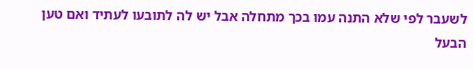לשעבר לפי שלא התנה עמו בכך מתחלה אבל יש לה לתובעו לעתיד ואם טען הבעל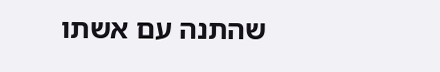שהתנה עם אשתו